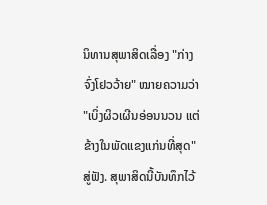ນິທານສຸພາສິດເລື່ອງ "ກ່າງຈົ່ງໂຢວວ້າຍ" ໝາຍຄວາມວ່າ "ເບິ່ງຜິວເຜີນອ່ອນນວນ ແຕ່ຂ້າງໃນພັດແຂງແກ່ນທີ່ສຸດ" ສູ່ຟັງ. ສຸພາສິດນີ້ບັນທຶກໄວ້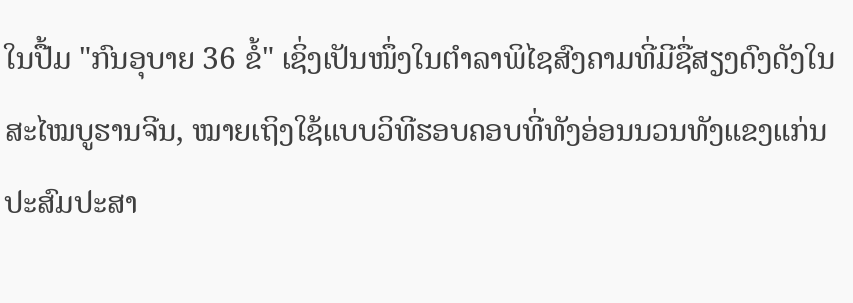ໃນປື້ມ "ກົນອຸບາຍ 36 ຂໍ້" ເຊິ່ງເປັນໜຶ່ງໃນຕຳລາພິໄຊສົງຄາມທີ່ມີຊື່ສຽງດົງດັງໃນສະໄໝບູຮານຈີນ, ໝາຍເຖິງໃຊ້ແບບວິທີຮອບຄອບທີ່ທັງອ່ອນນວນທັງແຂງແກ່ນປະສົມປະສາ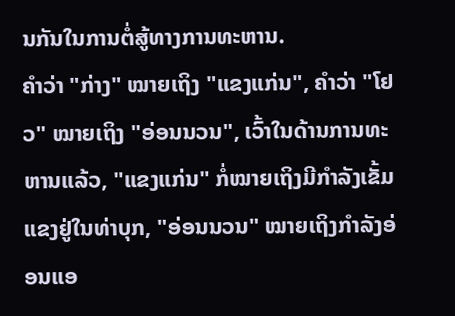ນກັນໃນການຕໍ່ສູ້ທາງການທະຫານ.
ຄຳວ່າ "ກ່າງ" ໝາຍເຖິງ "ແຂງແກ່ນ", ຄຳວ່າ "ໂຢວ" ໝາຍເຖິງ "ອ່ອນນວນ", ເວົ້າໃນດ້ານການທະຫານແລ້ວ, "ແຂງແກ່ນ" ກໍ່ໝາຍເຖິງມີກຳລັງເຂັ້ມແຂງຢູ່ໃນທ່າບຸກ, "ອ່ອນນວນ" ໝາຍເຖິງກຳລັງອ່ອນແອ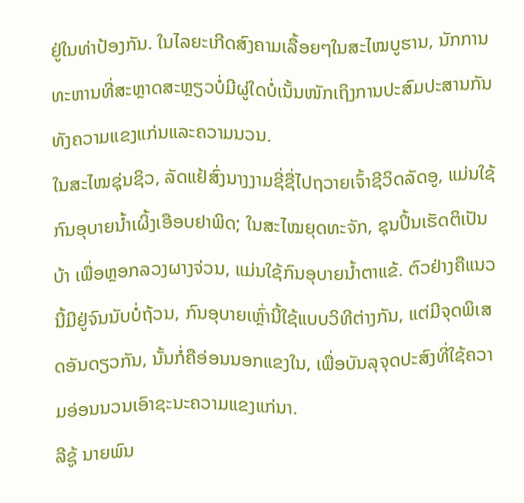ຢູ່ໃນທ່າປ້ອງກັນ. ໃນໄລຍະເກີດສົງຄາມເລື້ອຍໆໃນສະໄໝບູຮານ, ນັກການທະຫານທີ່ສະຫຼາດສະຫຼຽວບໍ່ມີຜູ່ໃດບໍ່ເນັ້ນໜັກເຖິງການປະສົມປະສານກັນທັງຄວາມແຂງແກ່ນແລະຄວາມນວນ.
ໃນສະໄໝຊຸ່ນຊິວ, ລັດແຢ້ສົ່ງນາງງາມຊີ່ຊື່ໄປຖວາຍເຈົ້າຊີວິດລັດອູ, ແມ່ນໃຊ້ກົນອຸບາຍນ້ຳເຜິ້ງເອືອບຢາພິດ; ໃນສະໄໝຍຸດທະຈັກ, ຊຸນປິ້ນເຮັດຕິເປັນບ້າ ເພື່ອຫຼອກລວງຜາງຈ່ວນ, ແມ່ນໃຊ້ກົນອຸບາຍນ້ຳຕາແຂ້. ຕົວຢ່າງຄືແນວນີ້ມີຢູ່ຈົນນັບບໍ່ຖ້ວນ, ກົນອຸບາຍເຫຼົ່ານີ້ໃຊ້ແບບວິທີຕ່າງກັນ, ແຕ່ມີຈຸດພິເສດອັນດຽວກັນ, ນັ້ນກໍ່ຄືອ່ອນນອກແຂງໃນ, ເພື່ອບັນລຸຈຸດປະສົງທີ່ໃຊ້ຄວາມອ່ອນນວນເອົາຊະນະຄວາມແຂງແກ່ນາ.
ລີຊູ້ ນາຍພົນ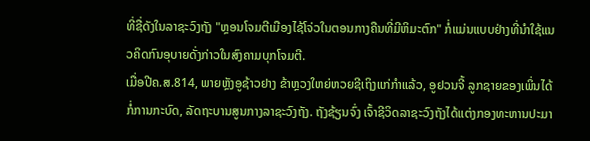ທີ່ຊື່ດັງໃນລາຊະວົງຖັງ "ຫຼອນໂຈມຕີເມືອງໄຊ້ໂຈ່ວໃນຕອນກາງຄືນທີ່ມີຫິມະຕົກ" ກໍ່ແມ່ນແບບຢ່າງທີ່ນຳໃຊ້ແນວຄິດກົນອຸບາຍດັ່ງກ່າວໃນສົງຄາມບຸກໂຈມຕີ.
ເມື່ອປີຄ.ສ.814, ພາຍຫຼັງອູຊ້າວຢາງ ຂ້າຫຼວງໃຫຍ່ຫວຍຊີເຖິງແກ່ກຳແລ້ວ, ອູຢວນຈີ້ ລູກຊາຍຂອງເພິ່ນໄດ້ກໍ່ການກະບົດ, ລັດຖະບານສູນກາງລາຊະວົງຖັງ. ຖັງຊ້ຽນຈົ່ງ ເຈົ້າຊີວິດລາຊະວົງຖັງໄດ້ແຕ່ງກອງທະຫານປະມາ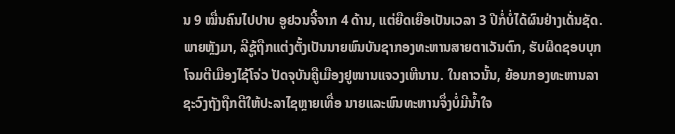ນ 9 ໝື່ນຄົນໄປປາບ ອູຢວນຈີ້ຈາກ 4 ດ້ານ, ແຕ່ຍືດເຍືອເປັນເວລາ 3 ປີກໍ່ບໍ່ໄດ້ຜົນຢ່າງເດັ່ນຊັດ.
ພາຍຫຼັງມາ, ລີຊູ້ຖືກແຕ່ງຕັ້ງເປັນນາຍພົນບັນຊາກອງທະຫານສາຍຕາເວັນຕົກ, ຮັບຜິດຊອບບຸກໂຈມຕີເມືອງໄຊ້ໂຈ່ວ ປັດຈຸບັນຄືູເມືອງຢູໜານແຈວງເຫີນານ. ໃນຄາວນັ້ນ, ຍ້ອນກອງທະຫານລາຊະວົງຖັງຖືກຕີໃຫ້ປະລາໄຊຫຼາຍເທື່ອ ນາຍແລະພົນທະຫານຈຶ່ງບໍ່ມີນ້ຳໃຈ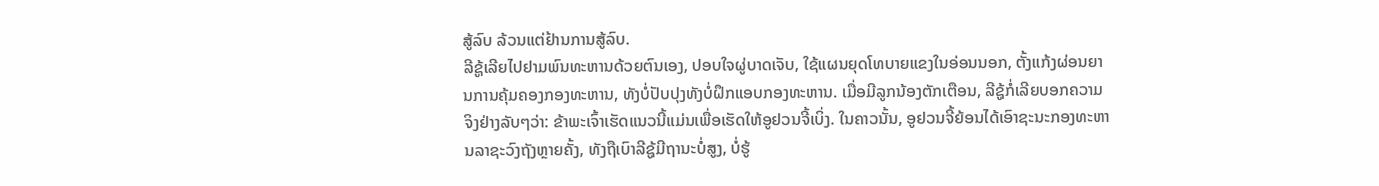ສູ້ລົບ ລ້ວນແຕ່ຢ້ານການສູ້ລົບ.
ລີຊູ້ເລີຍໄປຢາມພົນທະຫານດ້ວຍຕົນເອງ, ປອບໃຈຜູ່ບາດເຈັບ, ໃຊ້ແຜນຍຸດໂທບາຍແຂງໃນອ່ອນນອກ, ຕັ້ງແກ້ງຜ່ອນຍານການຄຸ້ມຄອງກອງທະຫານ, ທັງບໍ່ປັບປຸງທັງບໍ່ຝຶກແອບກອງທະຫານ. ເມື່ອມີລູກນ້ອງຕັກເຕືອນ, ລີຊູ້ກໍ່ເລີຍບອກຄວາມຈິງຢ່າງລັບໆວ່າ: ຂ້າພະເຈົ້າເຮັດແນວນີ້ແມ່ນເພື່ອເຮັດໃຫ້ອູຢວນຈີ້ເບິ່ງ. ໃນຄາວນັ້ນ, ອູຢວນຈີ້ຍ້ອນໄດ້ເອົາຊະນະກອງທະຫານລາຊະວົງຖັງຫຼາຍຄັ້ງ, ທັງຖືເບົາລີຊູ້ມີຖານະບໍ່ສູງ, ບໍ່ຮູ້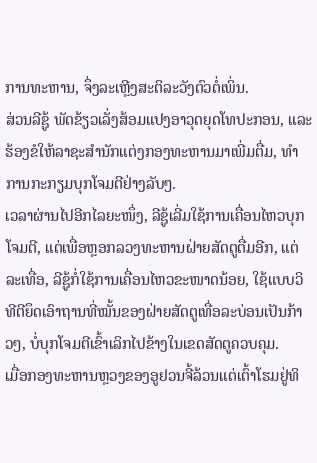ການທະຫານ, ຈຶ່ງລະເຫຼີງສະຕິລະວັງຕົວຕໍ່ເພິ່ນ.
ສ່ວນລີຊູ້ ພັດຂ້ຽວເລັ່ງສ້ອມແປງອາວຸດຍຸດໂທປະກອນ, ແລະຮ້ອງຂໍໃຫ້ລາຊະສຳນັກແຕ່ງກອງທະຫານມາເພີ່ມຕື່ມ, ທຳການກະກຽມບຸກໂຈມຕີຢ່າງລັບໆ.
ເວລາຜ່ານໄປອີກໄລຍະໜຶ່ງ, ລີຊູ້ເລີ່ມໃຊ້ການເຄື່ອນໄຫວບຸກໂຈມຕີ, ແຕ່ເພື່ອຫຼອກລວງທະຫານຝ່າຍສັດຕູຕື່ມອີກ, ແຕ່ລະເທື່ອ, ລີຊູ້ກໍ່ໃຊ້ການເຄື່ອນໄຫວຂະໜາດນ້ອຍ, ໃຊ້ແບບວິທີຕີຍຶດເອົາຖານທີ່ໝັ້ນຂອງຝ່າຍສັດຕູເທື່ອລະບ່ອນເປັນກ້າວໆ, ບໍ່ບຸກໂຈມຕີເຂົ້າເລິກໄປຂ້າງໃນເຂດສັດຕູຄວບຄຸມ.
ເມື່ອກອງທະຫານຫຼວງຂອງອູຢວນຈີ້ລ້ວນແຕ່ເຕົ້າໂຮມຢູ່ທິ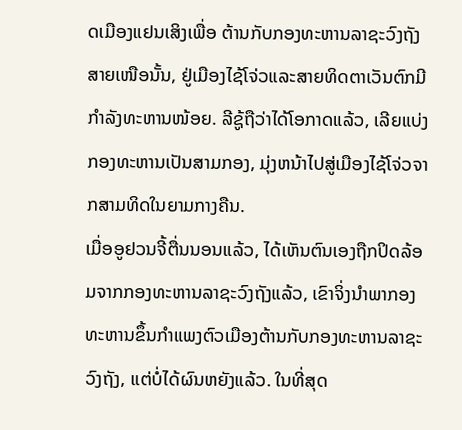ດເມືອງແຢນເສິງເພື່ອ ຕ້ານກັບກອງທະຫານລາຊະວົງຖັງສາຍເໜືອນັ້ນ, ຢູ່ເມືອງໄຊ້ໂຈ່ວແລະສາຍທິດຕາເວັນຕົກມີກຳລັງທະຫານໜ້ອຍ. ລີຊູ້ຖືວ່າໄດ້ໂອກາດແລ້ວ, ເລີຍແບ່ງກອງທະຫານເປັນສາມກອງ, ມຸ່ງຫນ້າໄປສູ່ເມືອງໄຊ້ໂຈ່ວຈາກສາມທິດໃນຍາມກາງຄືນ.
ເມື່ອອູຢວນຈີ້ຕື່ນນອນແລ້ວ, ໄດ້ເຫັນຕົນເອງຖືກປິດລ້ອມຈາກກອງທະຫານລາຊະວົງຖັງແລ້ວ, ເຂົາຈິ່ງນຳພາກອງທະຫານຂຶ້ນກຳແພງຕົວເມືອງຕ້ານກັບກອງທະຫານລາຊະວົງຖັງ, ແຕ່ບໍ່ໄດ້ຜົນຫຍັງແລ້ວ. ໃນທີ່ສຸດ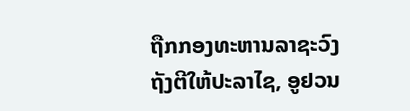ຖືກກອງທະຫານລາຊະວົງຖັງຕີໃຫ້ປະລາໄຊ, ອູຢວນ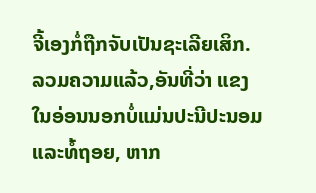ຈີ້ເອງກໍ່ຖືກຈັບເປັນຊະເລີຍເສິກ.
ລວມຄວາມແລ້ວ,ອັນທີ່ວ່າ ແຂງໃນອ່ອນນອກບໍ່ແມ່ນປະນີປະນອມແລະທໍ້ຖອຍ, ຫາກ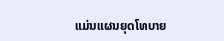ແມ່ນແຜນຍຸດໂທບາຍ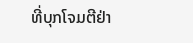ທີ່ບຸກໂຈມຕີຢ່າ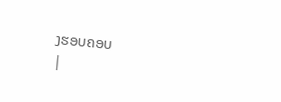ງຮອບຄອບ
|